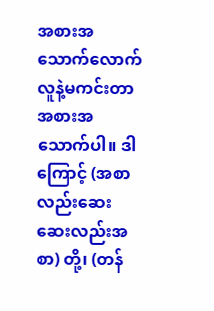အစားအသောက်လောက် လူနဲ့မကင်းတာ အစားအသောက်ပါ။ ဒါကြောင့် (အစာလည်းဆေး ဆေးလည်းအစာ) တို့၊ (တန်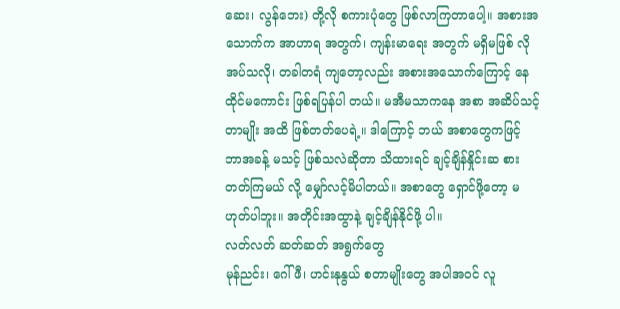ဆေး၊ လွန်ဘေး) တို့လို စကားပုံတွေ ဖြစ်လာကြတာပေါ့။ အစားအသောက်က အာဟာရ အတွက်၊ ကျန်းမာရေး အတွက် မရှိမဖြစ် လိုအပ်သလို၊ တခါတရံ ကျတော့လည်း အစားအသောက်ကြောင့် နေထိုင်မကောင်း ဖြစ်ရပြန်ပါ တယ်။ မအီမသာကနေ အစာ အဆိပ်သင့်တာမျိုး အထိ ဖြစ်တတ်ပေရဲ့။ ဒါကြောင့် ဘယ် အစာတွေကဖြင့် ဘာအခန့် မသင့် ဖြစ်သလဲဆိုတာ သိထားရင် ချင့်ချိန်နှိုင်းဆ စားတတ်ကြမယ် လို့ မျှော်လင့်မိပါတယ်။ အစာတွေ ရှောင်ဖို့တော့ မဟုတ်ပါဘူး။ အတိုင်းအထွာနဲ့ ချင့်ချိန်နိုင်ဖို့ ပါ။
လတ်လတ် ဆတ်ဆတ် အရွက်တွေ
မုန်ညင်း၊ ဂေါ်ဖီ၊ ဟင်းနုနွယ် စတာမျိုးတွေ အပါအဝင် လူ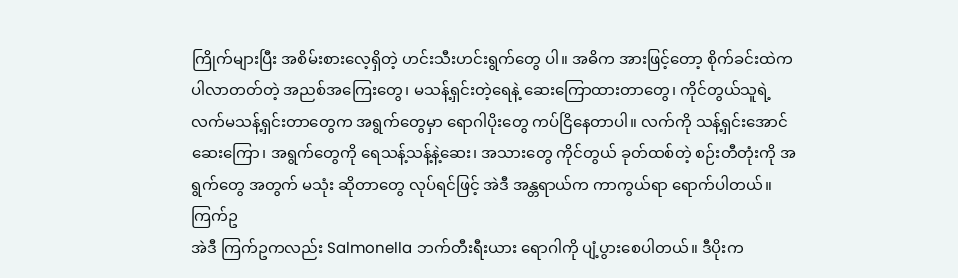ကြိုက်များပြီး အစိမ်းစားလေ့ရှိတဲ့ ဟင်းသီးဟင်းရွက်တွေ ပါ။ အဓိက အားဖြင့်တော့ စိုက်ခင်းထဲက ပါလာတတ်တဲ့ အညစ်အကြေးတွေ၊ မသန့်ရှင်းတဲ့ရေနဲ့ ဆေးကြောထားတာတွေ၊ ကိုင်တွယ်သူရဲ့ လက်မသန့်ရှင်းတာတွေက အရွက်တွေမှာ ရောဂါပိုးတွေ ကပ်ငြိနေတာပါ။ လက်ကို သန့်ရှင်းအောင် ဆေးကြော၊ အရွက်တွေကို ရေသန့်သန့်နဲ့ဆေး၊ အသားတွေ ကိုင်တွယ် ခုတ်ထစ်တဲ့ စဉ်းတီတုံးကို အရွက်တွေ အတွက် မသုံး ဆိုတာတွေ လုပ်ရင်ဖြင့် အဲဒီ အန္တရာယ်က ကာကွယ်ရာ ရောက်ပါတယ်။
ကြက်ဥ
အဲဒီ ကြက်ဥကလည်း Salmonella ဘက်တီးရီးယား ရောဂါကို ပျံ့ပွားစေပါတယ်။ ဒီပိုးက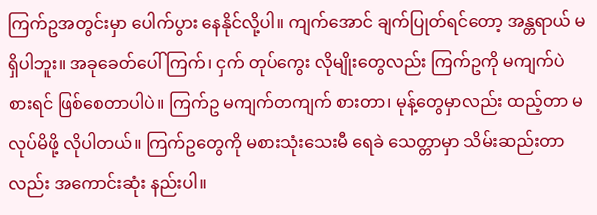ကြက်ဥအတွင်းမှာ ပေါက်ပွား နေနိုင်လို့ပါ။ ကျက်အောင် ချက်ပြုတ်ရင်တော့ အန္တရာယ် မရှိပါဘူး။ အခုခေတ်ပေါ် ကြက်၊ ငှက် တုပ်ကွေး လိုမျိုးတွေလည်း ကြက်ဥကို မကျက်ပဲ စားရင် ဖြစ်စေတာပါပဲ။ ကြက်ဥ မကျက်တကျက် စားတာ၊ မုန့်တွေမှာလည်း ထည့်တာ မလုပ်မိဖို့ လိုပါတယ်။ ကြက်ဥတွေကို မစားသုံးသေးမီ ရေခဲ သေတ္တာမှာ သိမ်းဆည်းတာလည်း အကောင်းဆုံး နည်းပါ။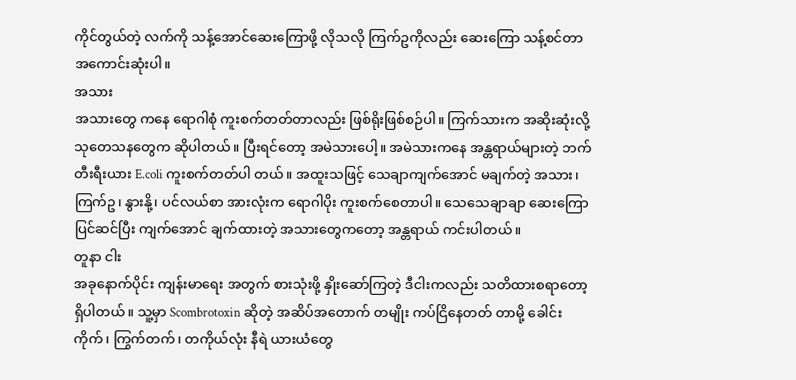ကိုင်တွယ်တဲ့ လက်ကို သန့်အောင်ဆေးကြောဖို့ လိုသလို ကြက်ဥကိုလည်း ဆေးကြော သန့်စင်တာ အကောင်းဆုံးပါ။
အသား
အသားတွေ ကနေ ရောဂါစုံ ကူးစက်တတ်တာလည်း ဖြစ်ရိုးဖြစ်စဉ်ပါ။ ကြက်သားက အဆိုးဆုံးလို့ သုတေသနတွေက ဆိုပါတယ်။ ပြီးရင်တော့ အမဲသားပေါ့။ အမဲသားကနေ အန္တရာယ်များတဲ့ ဘက်တီးရီးယား E.coli ကူးစက်တတ်ပါ တယ်။ အထူးသဖြင့် သေချာကျက်အောင် မချက်တဲ့ အသား၊ ကြက်ဥ၊ နွားနို့၊ ပင်လယ်စာ အားလုံးက ရောဂါပိုး ကူးစက်စေတာပါ။ သေသေချာချာ ဆေးကြောပြင်ဆင်ပြီး ကျက်အောင် ချက်ထားတဲ့ အသားတွေကတော့ အန္တရာယ် ကင်းပါတယ်။
တူနာ ငါး
အခုနောက်ပိုင်း ကျန်းမာရေး အတွက် စားသုံးဖို့ နှိုးဆော်ကြတဲ့ ဒီငါးကလည်း သတိထားစရာတော့ ရှိပါတယ်။ သူ့မှာ Scombrotoxin ဆိုတဲ့ အဆိပ်အတောက် တမျိုး ကပ်ငြိနေတတ် တာမို့ ခေါင်းကိုက်၊ ကြွက်တက်၊ တကိုယ်လုံး နီရဲ ယားယံတွေ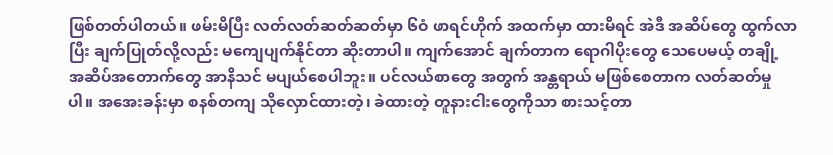ဖြစ်တတ်ပါတယ်။ ဖမ်းမိပြီး လတ်လတ်ဆတ်ဆတ်မှာ ၆ဝံ ဖာရင်ဟိုက် အထက်မှာ ထားမိရင် အဲဒီ အဆိပ်တွေ ထွက်လာပြီး ချက်ပြုတ်လို့လည်း မကျေပျက်နိုင်တာ ဆိုးတာပါ။ ကျက်အောင် ချက်တာက ရောဂါပိုးတွေ သေပေမယ့် တချို့ အဆိပ်အတောက်တွေ အာနိသင် မပျယ်စေပါဘူး။ ပင်လယ်စာတွေ အတွက် အန္တရာယ် မဖြစ်စေတာက လတ်ဆတ်မှုပါ။ အအေးခန်းမှာ စနစ်တကျ သိုလှောင်ထားတဲ့၊ ခဲထားတဲ့ တူနားငါးတွေကိုသာ စားသင့်တာ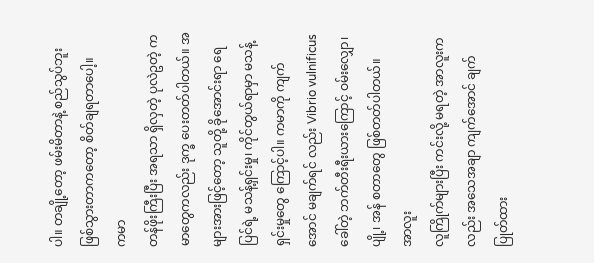ပါ။ တချို့တော့ ဖမ်းမိတာနဲ့ စည်သွပ်ဘူး ဖြစ်သွားတာကတော့ စိတ်ချရတာပေါ့။
ကမာ
တန်ဖိုးကြီးပြီး အရသာ ရှိလှတဲ့ ပုလဲဥတဲ့ ကမာတွေကလည်း ဒုက္ခ ပေးတတ်ပါတယ်။ အများအားဖြင့်တော့ သူတို့ ခိုအောင်းရာ ရေပြင်ရဲ့ မသန့်ရှင်းမှု၊ ကိုင်တွယ်ရာမှာ မသန့်ရှင်းမှုတွေ ကြောင့်ပါ။ ကမာကို ကျက်အောင် မချက်ရင် လည်း Vibrio vulnificus ခေါ်တဲ့ ဘက်တီးရီးယားကြောင့် ဝမ်းလျှော၊ ပျို့၊ အန် စတာတွေ ဖြစ်တတ်ပါတယ်။
အာလူး
လူကြိုက်များပြီး ကင်းလို့ မရတဲ့ အာလူးကလည်း အသေအချာ ကျက်အောင် ချက်ပြုတ်ထား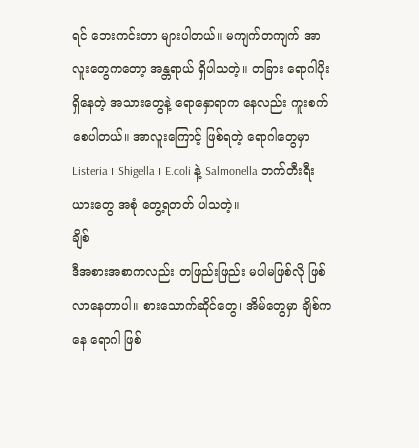ရင် ဘေးကင်းတာ များပါတယ်။ မကျက်တကျက် အာလူးတွေကတော့ အန္တရာယ် ရှိပါသတဲ့။ တခြား ရောဂါပိုးရှိနေတဲ့ အသားတွေနဲ့ ရောနှောရာက နေလည်း ကူးစက်စေပါတယ်။ အာလူးကြောင့် ဖြစ်ရတဲ့ ရောဂါတွေမှာ Listeria ၊ Shigella ၊ E.coli နဲ့ Salmonella ဘက်တီးရီးယားတွေ အစုံ တွေ့ရတတ် ပါသတဲ့။
ချိစ်
ဒီအစားအစာကလည်း တဖြည်းဖြည်း မပါမဖြစ်လို ဖြစ်လာနေတာပါ။ စားသောက်ဆိုင်တွေ၊ အိမ်တွေမှာ ချိစ်ကနေ ရောဂါ ဖြစ်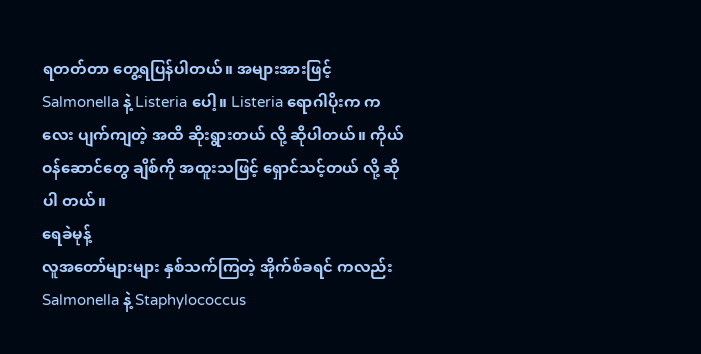ရတတ်တာ တွေ့ရပြန်ပါတယ်။ အများအားဖြင့် Salmonella နဲ့ Listeria ပေါ့။ Listeria ရောဂါပိုးက ကလေး ပျက်ကျတဲ့ အထိ ဆိုးရွားတယ် လို့ ဆိုပါတယ်။ ကိုယ်ဝန်ဆောင်တွေ ချိစ်ကို အထူးသဖြင့် ရှောင်သင့်တယ် လို့ ဆိုပါ တယ်။
ရေခဲမုန့်
လူအတော်များများ နှစ်သက်ကြတဲ့ အိုက်စ်ခရင် ကလည်း Salmonella နဲ့ Staphylococcus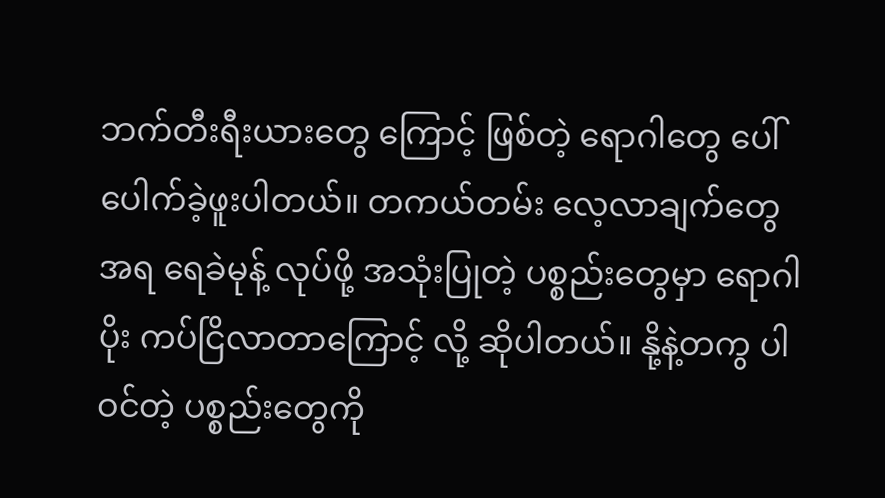ဘက်တီးရီးယားတွေ ကြောင့် ဖြစ်တဲ့ ရောဂါတွေ ပေါ်ပေါက်ခဲ့ဖူးပါတယ်။ တကယ်တမ်း လေ့လာချက်တွေ အရ ရေခဲမုန့် လုပ်ဖို့ အသုံးပြုတဲ့ ပစ္စည်းတွေမှာ ရောဂါပိုး ကပ်ငြိလာတာကြောင့် လို့ ဆိုပါတယ်။ နို့နဲ့တကွ ပါဝင်တဲ့ ပစ္စည်းတွေကို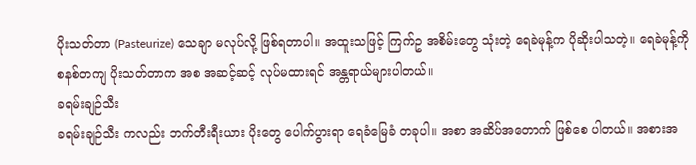ပိုးသတ်တာ (Pasteurize) သေချာ မလုပ်လို့ ဖြစ်ရတာပါ။ အထူးသဖြင့် ကြက်ဥ အစိမ်းတွေ သုံးတဲ့ ရေခဲမုန့်က ပိုဆိုးပါသတဲ့။ ရေခဲမုန့်ကို စနစ်တကျ ပိုးသတ်တာက အစ အဆင့်ဆင့် လုပ်မထားရင် အန္တရာယ်များပါတယ်။
ခရမ်းချဉ်သီး
ခရမ်းချဉ်သီး ကလည်း ဘက်တီးရီးယား ပိုးတွေ ပေါက်ပွားရာ ရေခံမြေခံ တခုပါ။ အစာ အဆိပ်အတောက် ဖြစ်စေ ပါတယ်။ အစားအ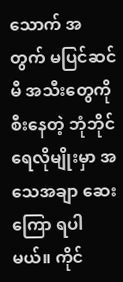သောက် အတွက် မပြင်ဆင်မီ အသီးတွေကို စီးနေတဲ့ ဘုံဘိုင်ရေလိုမျိုးမှာ အသေအချာ ဆေးကြော ရပါမယ်။ ကိုင်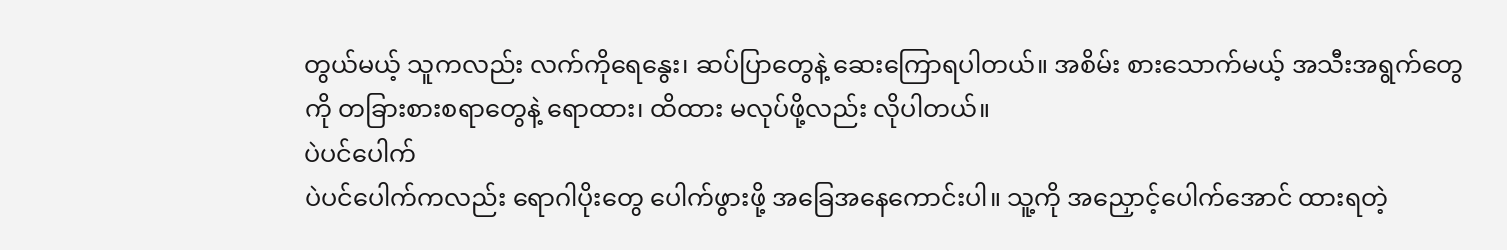တွယ်မယ့် သူကလည်း လက်ကိုရေနွေး၊ ဆပ်ပြာတွေနဲ့ ဆေးကြောရပါတယ်။ အစိမ်း စားသောက်မယ့် အသီးအရွက်တွေကို တခြားစားစရာတွေနဲ့ ရောထား၊ ထိထား မလုပ်ဖို့လည်း လိုပါတယ်။
ပဲပင်ပေါက်
ပဲပင်ပေါက်ကလည်း ရောဂါပိုးတွေ ပေါက်ဖွားဖို့ အခြေအနေကောင်းပါ။ သူ့ကို အညှောင့်ပေါက်အောင် ထားရတဲ့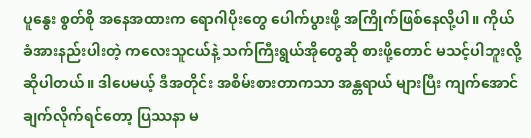ပူနွေး စွတ်စို အနေအထားက ရောဂါပိုးတွေ ပေါက်ပွားဖို့ အကြိုက်ဖြစ်နေလို့ပါ။ ကိုယ်ခံအားနည်းပါးတဲ့ ကလေးသူငယ်နဲ့ သက်ကြီးရွယ်အိုတွေဆို စားဖို့တောင် မသင့်ပါဘူးလို့ ဆိုပါတယ်။ ဒါပေမယ့် ဒီအတိုင်း အစိမ်းစားတာကသာ အန္တရာယ် များပြီး ကျက်အောင် ချက်လိုက်ရင်တော့ ပြဿနာ မ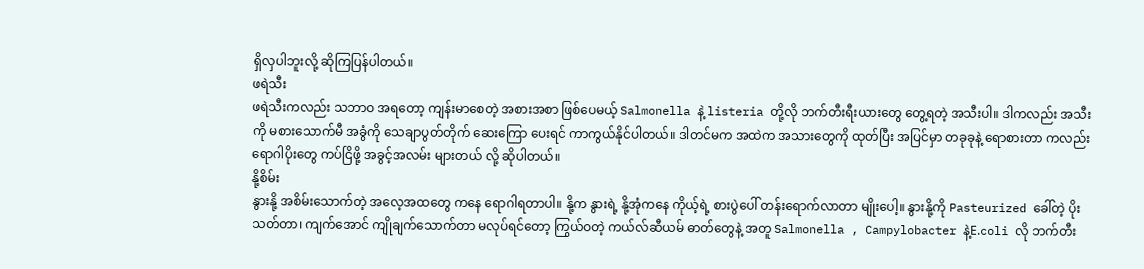ရှိလှပါဘူးလို့ ဆိုကြပြန်ပါတယ်။
ဖရဲသီး
ဖရဲသီးကလည်း သဘာဝ အရတော့ ကျန်းမာစေတဲ့ အစားအစာ ဖြစ်ပေမယ့် Salmonella နဲ့ listeria တို့လို ဘက်တီးရီးယားတွေ တွေ့ရတဲ့ အသီးပါ။ ဒါကလည်း အသီးကို မစားသောက်မီ အခွံကို သေချာပွတ်တိုက် ဆေးကြော ပေးရင် ကာကွယ်နိုင်ပါတယ်။ ဒါတင်မက အထဲက အသားတွေကို ထုတ်ပြီး အပြင်မှာ တခုခုနဲ့ ရောစားတာ ကလည်း ရောဂါပိုးတွေ ကပ်ငြိဖို့ အခွင့်အလမ်း များတယ် လို့ ဆိုပါတယ်။
နို့စိမ်း
နွားနို့ အစိမ်းသောက်တဲ့ အလေ့အထတွေ ကနေ ရောဂါရတာပါ။ နို့က နွားရဲ့ နို့အုံကနေ ကိုယ့်ရဲ့ စားပွဲပေါ် တန်းရောက်လာတာ မျိုးပေါ့။ နွားနို့ကို Pasteurized ခေါ်တဲ့ ပိုးသတ်တာ၊ ကျက်အောင် ကျိုချက်သောက်တာ မလုပ်ရင်တော့ ကြွယ်ဝတဲ့ ကယ်လ်ဆီယမ် ဓာတ်တွေနဲ့ အတူ Salmonella , Campylobacter နဲ့E.coli လို ဘက်တီး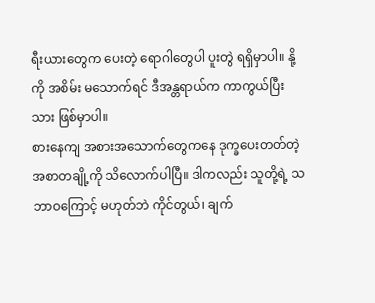ရီးယားတွေက ပေးတဲ့ ရောဂါတွေပါ ပူးတွဲ ရရှိမှာပါ။ နို့ကို အစိမ်း မသောက်ရင် ဒီအန္တရာယ်က ကာကွယ်ပြီးသား ဖြစ်မှာပါ။
စားနေကျ အစားအသောက်တွေကနေ ဒုက္ခပေးတတ်တဲ့ အစာတချို့ကို သိလောက်ပါပြီ။ ဒါကလည်း သူတို့ရဲ့ သဘာဝကြောင့် မဟုတ်ဘဲ ကိုင်တွယ်၊ ချက်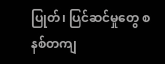ပြုတ်၊ ပြင်ဆင်မှုတွေ စနစ်တကျ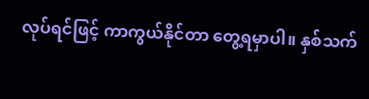လုပ်ရင်ဖြင့် ကာကွယ်နိုင်တာ တွေ့ရမှာပါ။ နှစ်သက်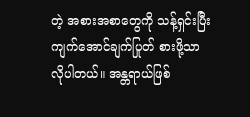တဲ့ အစားအစာတွေကို သန့်ရှင်းပြီး ကျက်အောင်ချက်ပြုတ် စားဖို့သာ လိုပါတယ်။ အန္တရာယ်ဖြစ်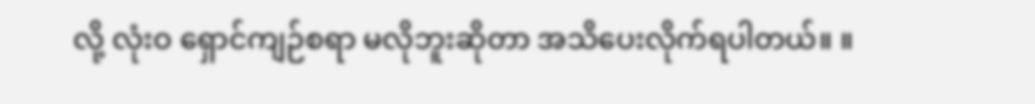လို့ လုံးဝ ရှောင်ကျဉ်စရာ မလိုဘူးဆိုတာ အသိပေးလိုက်ရပါတယ်။ ။